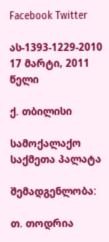Facebook Twitter

ას-1393-1229-2010 17 მარტი, 2011 წელი

ქ. თბილისი

სამოქალაქო საქმეთა პალატა

შემადგენლობა:

თ. თოდრია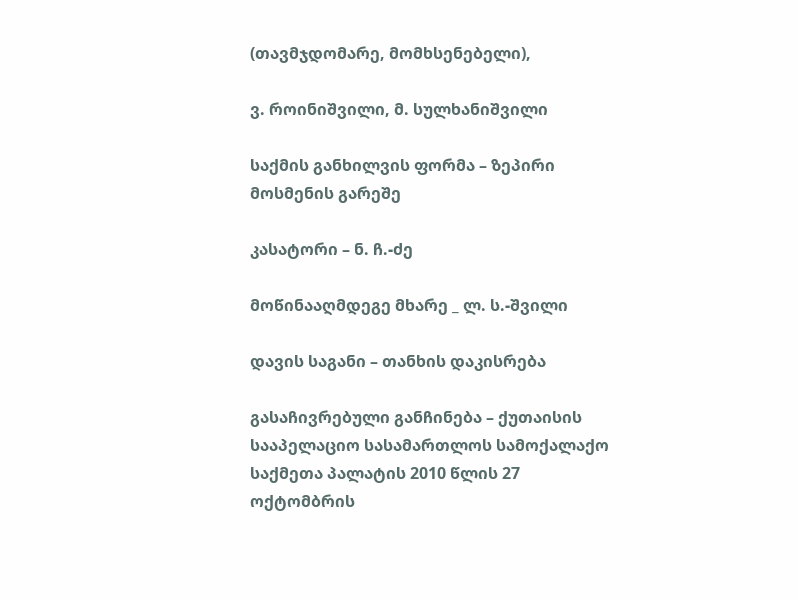(თავმჯდომარე, მომხსენებელი),

ვ. როინიშვილი, მ. სულხანიშვილი

საქმის განხილვის ფორმა – ზეპირი მოსმენის გარეშე

კასატორი – ნ. ჩ.-ძე

მოწინააღმდეგე მხარე _ ლ. ს.-შვილი

დავის საგანი – თანხის დაკისრება

გასაჩივრებული განჩინება – ქუთაისის სააპელაციო სასამართლოს სამოქალაქო საქმეთა პალატის 2010 წლის 27 ოქტომბრის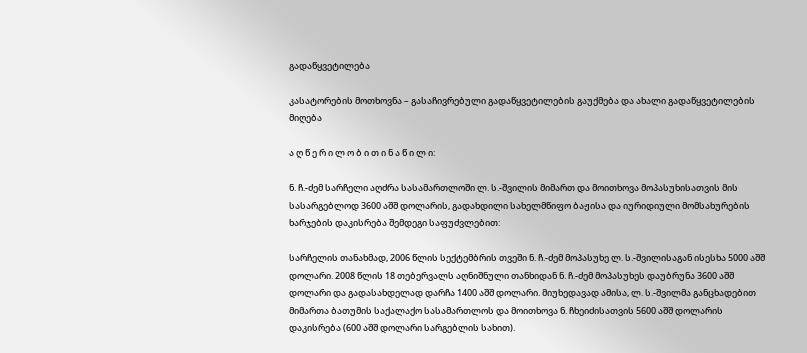გადაწყვეტილება

კასატორების მოთხოვნა – გასაჩივრებული გადაწყვეტილების გაუქმება და ახალი გადაწყვეტილების მიღება

ა ღ წ ე რ ი ლ ო ბ ი თ ი ნ ა წ ი ლ ი:

ნ. ჩ.-ძემ სარჩელი აღძრა სასამართლოში ლ. ს.-შვილის მიმართ და მოითხოვა მოპასუხისათვის მის სასარგებლოდ 3600 აშშ დოლარის, გადახდილი სახელმწიფო ბაჟისა და იურიდიული მომსახურების ხარჯების დაკისრება შემდეგი საფუძვლებით:

სარჩელის თანახმად, 2006 წლის სექტემბრის თვეში ნ. ჩ.-ძემ მოპასუხე ლ. ს.-შვილისაგან ისესხა 5000 აშშ დოლარი. 2008 წლის 18 თებერვალს აღნიშნული თანხიდან ნ. ჩ.-ძემ მოპასუხეს დაუბრუნა 3600 აშშ დოლარი და გადასახდელად დარჩა 1400 აშშ დოლარი. მიუხედავად ამისა, ლ. ს.-შვილმა განცხადებით მიმართა ბათუმის საქალაქო სასამართლოს და მოითხოვა ნ. ჩხეიძისათვის 5600 აშშ დოლარის დაკისრება (600 აშშ დოლარი სარგებლის სახით).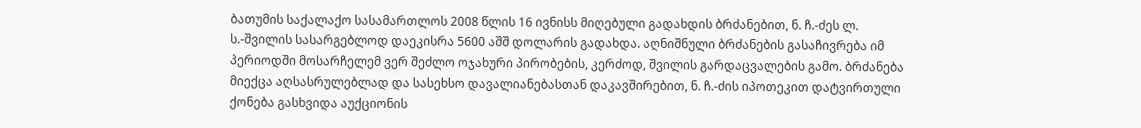ბათუმის საქალაქო სასამართლოს 2008 წლის 16 ივნისს მიღებული გადახდის ბრძანებით, ნ. ჩ.-ძეს ლ. ს.-შვილის სასარგებლოდ დაეკისრა 5600 აშშ დოლარის გადახდა. აღნიშნული ბრძანების გასაჩივრება იმ პერიოდში მოსარჩელემ ვერ შეძლო ოჯახური პირობების, კერძოდ, შვილის გარდაცვალების გამო. ბრძანება მიექცა აღსასრულებლად და სასეხსო დავალიანებასთან დაკავშირებით, ნ. ჩ.-ძის იპოთეკით დატვირთული ქონება გასხვიდა აუქციონის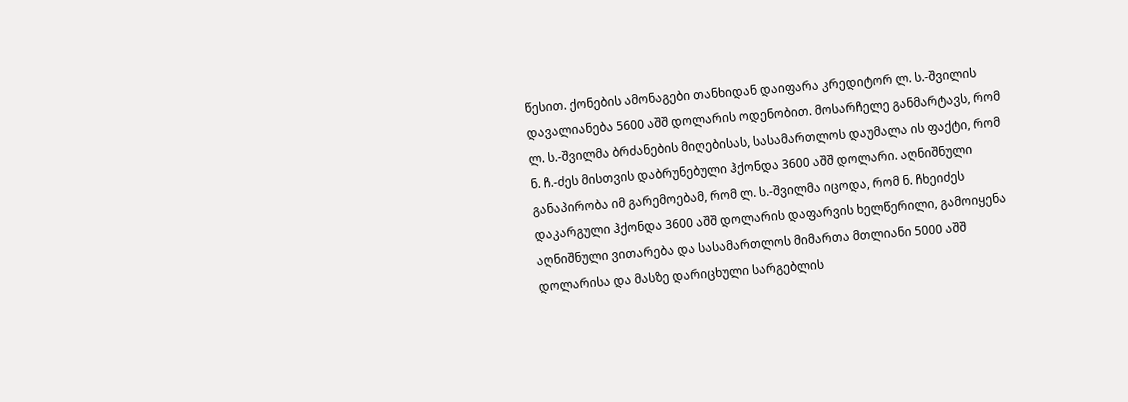წესით. ქონების ამონაგები თანხიდან დაიფარა კრედიტორ ლ. ს.-შვილის დავალიანება 5600 აშშ დოლარის ოდენობით. მოსარჩელე განმარტავს, რომ ლ. ს.-შვილმა ბრძანების მიღებისას, სასამართლოს დაუმალა ის ფაქტი, რომ ნ. ჩ.-ძეს მისთვის დაბრუნებული ჰქონდა 3600 აშშ დოლარი. აღნიშნული განაპირობა იმ გარემოებამ, რომ ლ. ს.-შვილმა იცოდა, რომ ნ. ჩხეიძეს დაკარგული ჰქონდა 3600 აშშ დოლარის დაფარვის ხელწერილი, გამოიყენა აღნიშნული ვითარება და სასამართლოს მიმართა მთლიანი 5000 აშშ დოლარისა და მასზე დარიცხული სარგებლის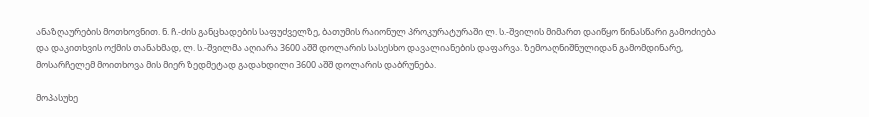ანაზღაურების მოთხოვნით. ნ. ჩ.-ძის განცხადების საფუძველზე, ბათუმის რაიონულ პროკურატურაში ლ. ს.-შვილის მიმართ დაიწყო წინასწარი გამოძიება და დაკითხვის ოქმის თანახმად, ლ. ს.-შვილმა აღიარა 3600 აშშ დოლარის სასესხო დავალიანების დაფარვა. ზემოაღნიშნულიდან გამომდინარე, მოსარჩელემ მოითხოვა მის მიერ ზედმეტად გადახდილი 3600 აშშ დოლარის დაბრუნება.

მოპასუხე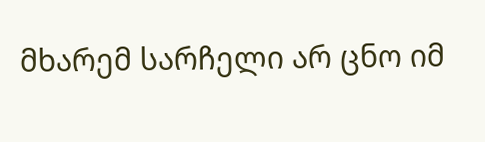მხარემ სარჩელი არ ცნო იმ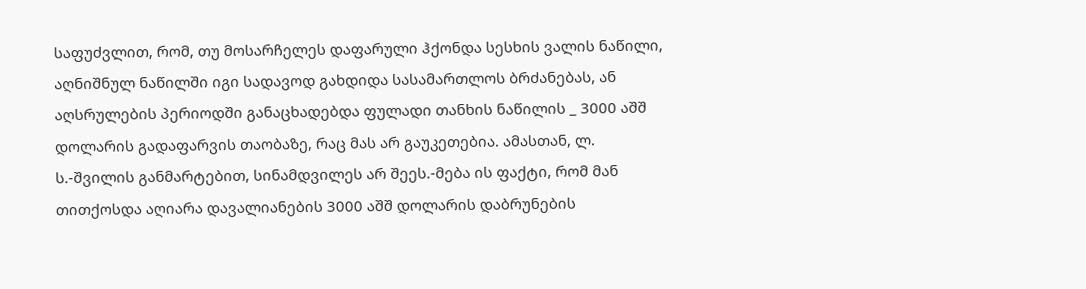საფუძვლით, რომ, თუ მოსარჩელეს დაფარული ჰქონდა სესხის ვალის ნაწილი, აღნიშნულ ნაწილში იგი სადავოდ გახდიდა სასამართლოს ბრძანებას, ან აღსრულების პერიოდში განაცხადებდა ფულადი თანხის ნაწილის _ 3000 აშშ დოლარის გადაფარვის თაობაზე, რაც მას არ გაუკეთებია. ამასთან, ლ. ს.-შვილის განმარტებით, სინამდვილეს არ შეეს.-მება ის ფაქტი, რომ მან თითქოსდა აღიარა დავალიანების 3000 აშშ დოლარის დაბრუნების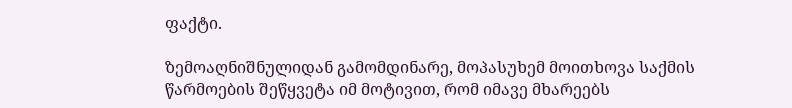ფაქტი.

ზემოაღნიშნულიდან გამომდინარე, მოპასუხემ მოითხოვა საქმის წარმოების შეწყვეტა იმ მოტივით, რომ იმავე მხარეებს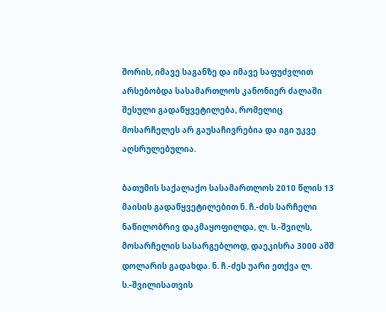შორის, იმავე საგანზე და იმავე საფუძვლით არსებობდა სასამართლოს კანონიერ ძალაში შესული გადაწყვეტილება, რომელიც მოსარჩელეს არ გაუსაჩივრებია და იგი უკვე აღსრულებულია.

ბათუმის საქალაქო სასამართლოს 2010 წლის 13 მაისის გადაწყვეტილებით ნ. ჩ.-ძის სარჩელი ნაწილობრივ დაკმაყოფილდა, ლ. ს.-შვილს, მოსარჩელის სასარგებლოდ, დაეკისრა 3000 აშშ დოლარის გადახდა. ნ. ჩ.-ძეს უარი ეთქვა ლ. ს.-შვილისათვის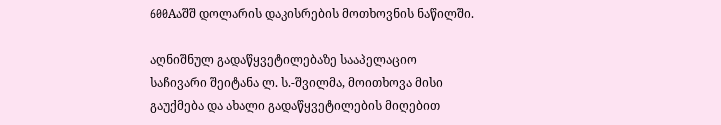600Aაშშ დოლარის დაკისრების მოთხოვნის ნაწილში.

აღნიშნულ გადაწყვეტილებაზე სააპელაციო საჩივარი შეიტანა ლ. ს.-შვილმა, მოითხოვა მისი გაუქმება და ახალი გადაწყვეტილების მიღებით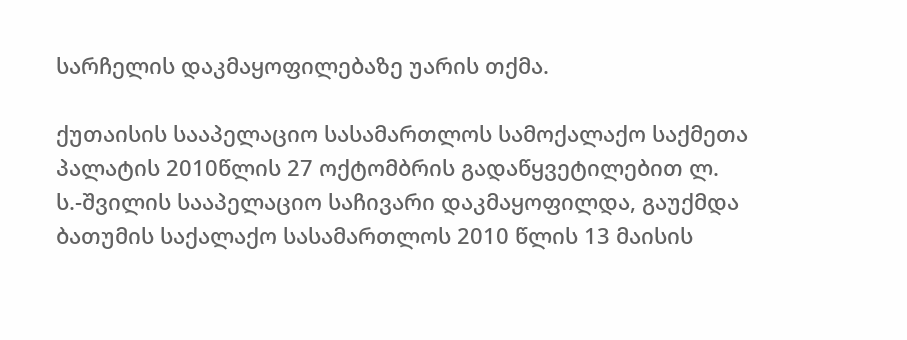სარჩელის დაკმაყოფილებაზე უარის თქმა.

ქუთაისის სააპელაციო სასამართლოს სამოქალაქო საქმეთა პალატის 2010წლის 27 ოქტომბრის გადაწყვეტილებით ლ. ს.-შვილის სააპელაციო საჩივარი დაკმაყოფილდა, გაუქმდა ბათუმის საქალაქო სასამართლოს 2010 წლის 13 მაისის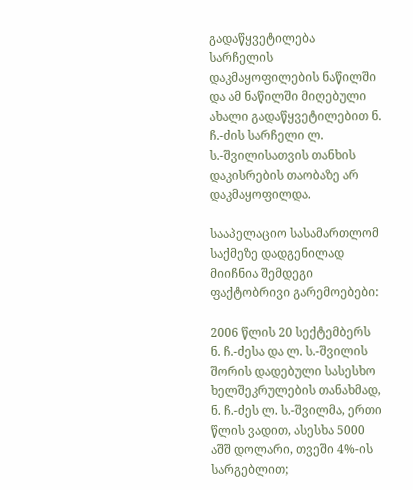გადაწყვეტილება სარჩელის დაკმაყოფილების ნაწილში და ამ ნაწილში მიღებული ახალი გადაწყვეტილებით ნ. ჩ.-ძის სარჩელი ლ. ს.-შვილისათვის თანხის დაკისრების თაობაზე არ დაკმაყოფილდა.

სააპელაციო სასამართლომ საქმეზე დადგენილად მიიჩნია შემდეგი ფაქტობრივი გარემოებები:

2006 წლის 20 სექტემბერს ნ. ჩ.-ძესა და ლ. ს.-შვილის შორის დადებული სასესხო ხელშეკრულების თანახმად, ნ. ჩ.-ძეს ლ. ს.-შვილმა, ერთი წლის ვადით, ასესხა 5000 აშშ დოლარი, თვეში 4%-ის სარგებლით;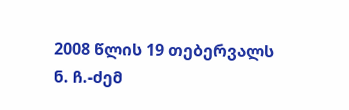2008 წლის 19 თებერვალს ნ. ჩ.-ძემ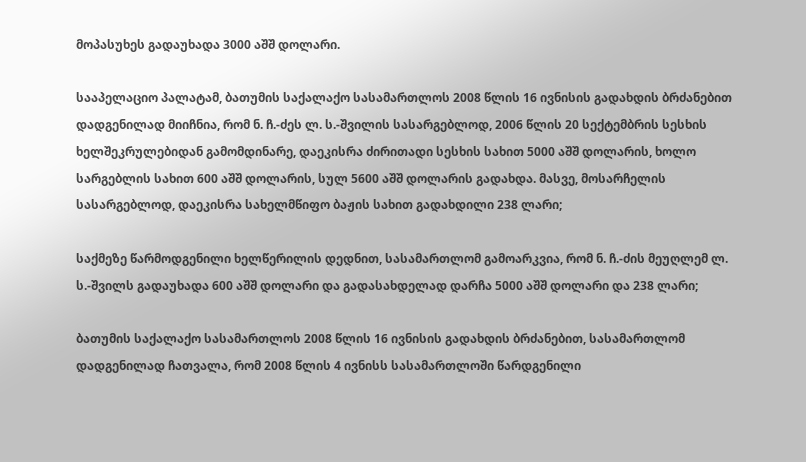მოპასუხეს გადაუხადა 3000 აშშ დოლარი.

სააპელაციო პალატამ, ბათუმის საქალაქო სასამართლოს 2008 წლის 16 ივნისის გადახდის ბრძანებით დადგენილად მიიჩნია, რომ ნ. ჩ.-ძეს ლ. ს.-შვილის სასარგებლოდ, 2006 წლის 20 სექტემბრის სესხის ხელშეკრულებიდან გამომდინარე, დაეკისრა ძირითადი სესხის სახით 5000 აშშ დოლარის, ხოლო სარგებლის სახით 600 აშშ დოლარის, სულ 5600 აშშ დოლარის გადახდა. მასვე, მოსარჩელის სასარგებლოდ, დაეკისრა სახელმწიფო ბაჟის სახით გადახდილი 238 ლარი;

საქმეზე წარმოდგენილი ხელწერილის დედნით, სასამართლომ გამოარკვია, რომ ნ. ჩ.-ძის მეუღლემ ლ. ს.-შვილს გადაუხადა 600 აშშ დოლარი და გადასახდელად დარჩა 5000 აშშ დოლარი და 238 ლარი;

ბათუმის საქალაქო სასამართლოს 2008 წლის 16 ივნისის გადახდის ბრძანებით, სასამართლომ დადგენილად ჩათვალა, რომ 2008 წლის 4 ივნისს სასამართლოში წარდგენილი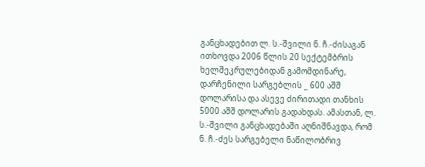განცხადებით ლ. ს.-შვილი ნ. ჩ.-ძისაგან ითხოვდა 2006 წლის 20 სექტემბრის ხელშეკრულებიდან გამომდინარე, დარჩენილი სარგებლის _ 600 აშშ დოლარისა და ასევე ძირითადი თანხის 5000 აშშ დოლარის გადახდას. ამასთან, ლ. ს.-შვილი განცხადებაში აღნიშნავდა, რომ ნ. ჩ.-ძეს სარგებელი ნაწილობრივ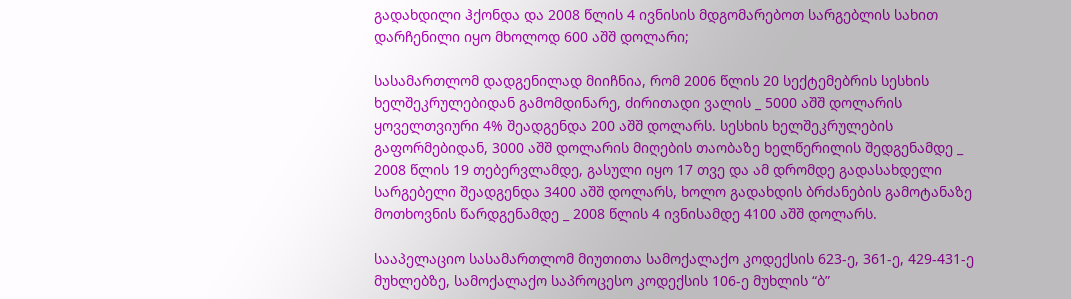გადახდილი ჰქონდა და 2008 წლის 4 ივნისის მდგომარებოთ სარგებლის სახით დარჩენილი იყო მხოლოდ 600 აშშ დოლარი;

სასამართლომ დადგენილად მიიჩნია, რომ 2006 წლის 20 სექტემებრის სესხის ხელშეკრულებიდან გამომდინარე, ძირითადი ვალის _ 5000 აშშ დოლარის ყოველთვიური 4% შეადგენდა 200 აშშ დოლარს. სესხის ხელშეკრულების გაფორმებიდან, 3000 აშშ დოლარის მიღების თაობაზე ხელწერილის შედგენამდე _ 2008 წლის 19 თებერვლამდე, გასული იყო 17 თვე და ამ დრომდე გადასახდელი სარგებელი შეადგენდა 3400 აშშ დოლარს, ხოლო გადახდის ბრძანების გამოტანაზე მოთხოვნის წარდგენამდე _ 2008 წლის 4 ივნისამდე 4100 აშშ დოლარს.

სააპელაციო სასამართლომ მიუთითა სამოქალაქო კოდექსის 623-ე, 361-ე, 429-431-ე მუხლებზე, სამოქალაქო საპროცესო კოდექსის 106-ე მუხლის “ბ”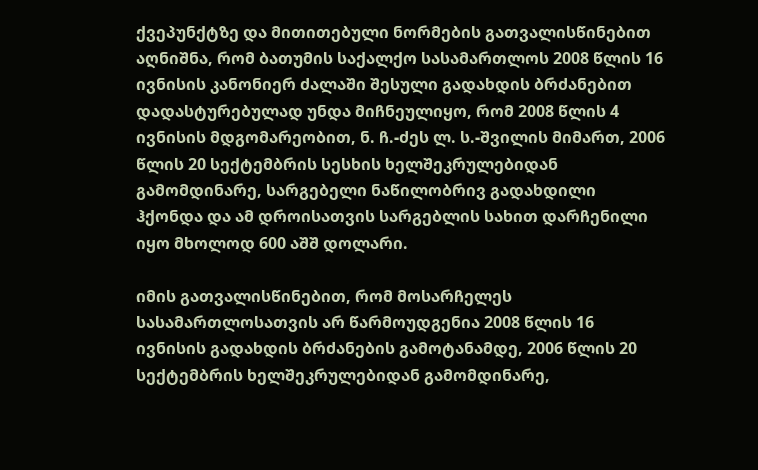ქვეპუნქტზე და მითითებული ნორმების გათვალისწინებით აღნიშნა, რომ ბათუმის საქალქო სასამართლოს 2008 წლის 16 ივნისის კანონიერ ძალაში შესული გადახდის ბრძანებით დადასტურებულად უნდა მიჩნეულიყო, რომ 2008 წლის 4 ივნისის მდგომარეობით, ნ. ჩ.-ძეს ლ. ს.-შვილის მიმართ, 2006 წლის 20 სექტემბრის სესხის ხელშეკრულებიდან გამომდინარე, სარგებელი ნაწილობრივ გადახდილი ჰქონდა და ამ დროისათვის სარგებლის სახით დარჩენილი იყო მხოლოდ 600 აშშ დოლარი.

იმის გათვალისწინებით, რომ მოსარჩელეს სასამართლოსათვის არ წარმოუდგენია 2008 წლის 16 ივნისის გადახდის ბრძანების გამოტანამდე, 2006 წლის 20 სექტემბრის ხელშეკრულებიდან გამომდინარე,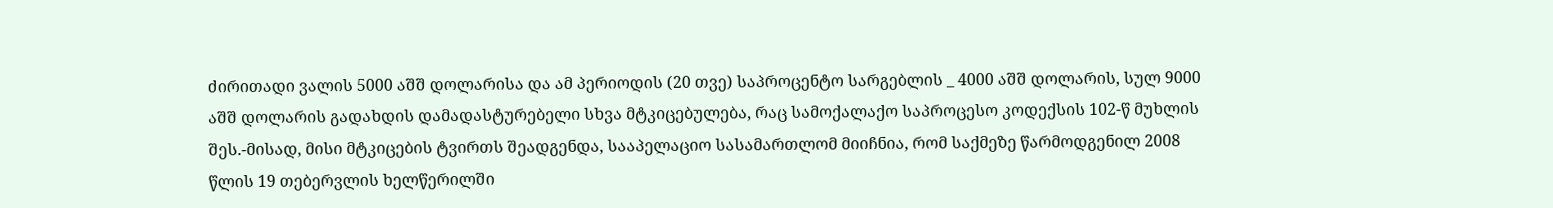ძირითადი ვალის 5000 აშშ დოლარისა და ამ პერიოდის (20 თვე) საპროცენტო სარგებლის _ 4000 აშშ დოლარის, სულ 9000 აშშ დოლარის გადახდის დამადასტურებელი სხვა მტკიცებულება, რაც სამოქალაქო საპროცესო კოდექსის 102-წ მუხლის შეს.-მისად, მისი მტკიცების ტვირთს შეადგენდა, სააპელაციო სასამართლომ მიიჩნია, რომ საქმეზე წარმოდგენილ 2008 წლის 19 თებერვლის ხელწერილში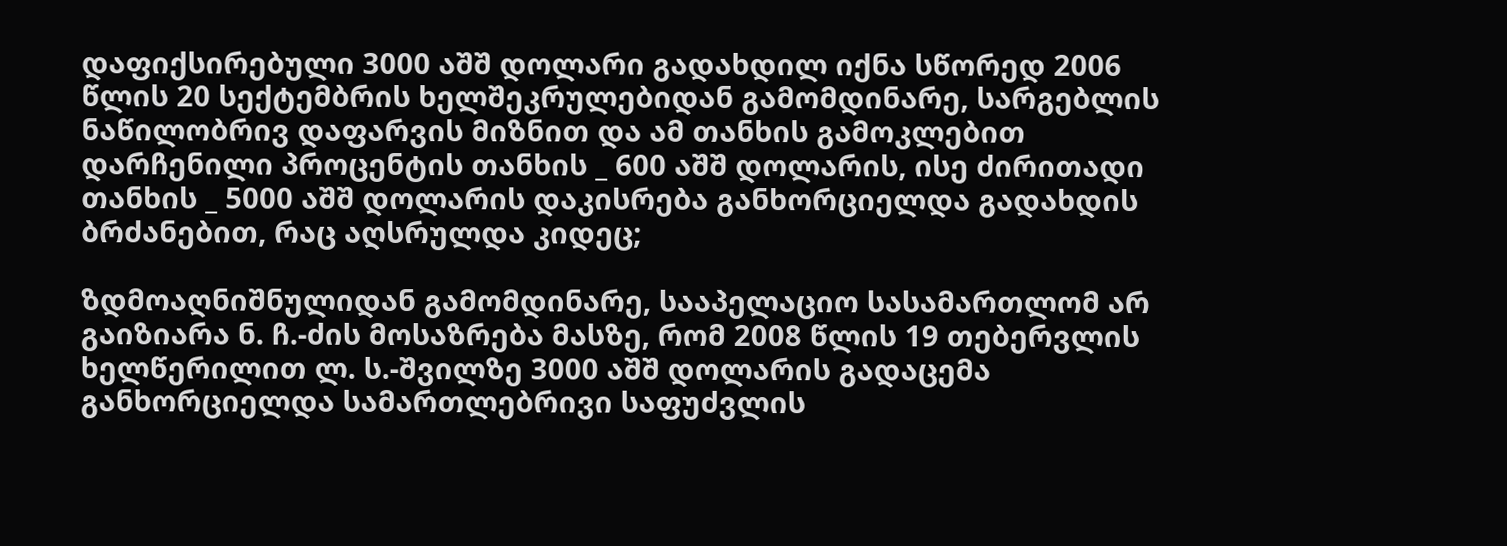დაფიქსირებული 3000 აშშ დოლარი გადახდილ იქნა სწორედ 2006 წლის 20 სექტემბრის ხელშეკრულებიდან გამომდინარე, სარგებლის ნაწილობრივ დაფარვის მიზნით და ამ თანხის გამოკლებით დარჩენილი პროცენტის თანხის _ 600 აშშ დოლარის, ისე ძირითადი თანხის _ 5000 აშშ დოლარის დაკისრება განხორციელდა გადახდის ბრძანებით, რაც აღსრულდა კიდეც;

ზდმოაღნიშნულიდან გამომდინარე, სააპელაციო სასამართლომ არ გაიზიარა ნ. ჩ.-ძის მოსაზრება მასზე, რომ 2008 წლის 19 თებერვლის ხელწერილით ლ. ს.-შვილზე 3000 აშშ დოლარის გადაცემა განხორციელდა სამართლებრივი საფუძვლის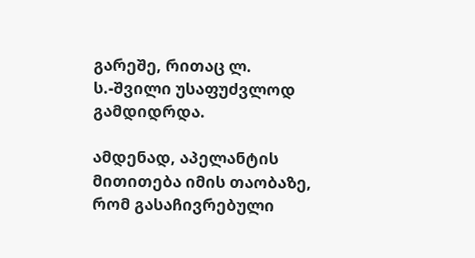გარეშე, რითაც ლ. ს.-შვილი უსაფუძვლოდ გამდიდრდა.

ამდენად, აპელანტის მითითება იმის თაობაზე, რომ გასაჩივრებული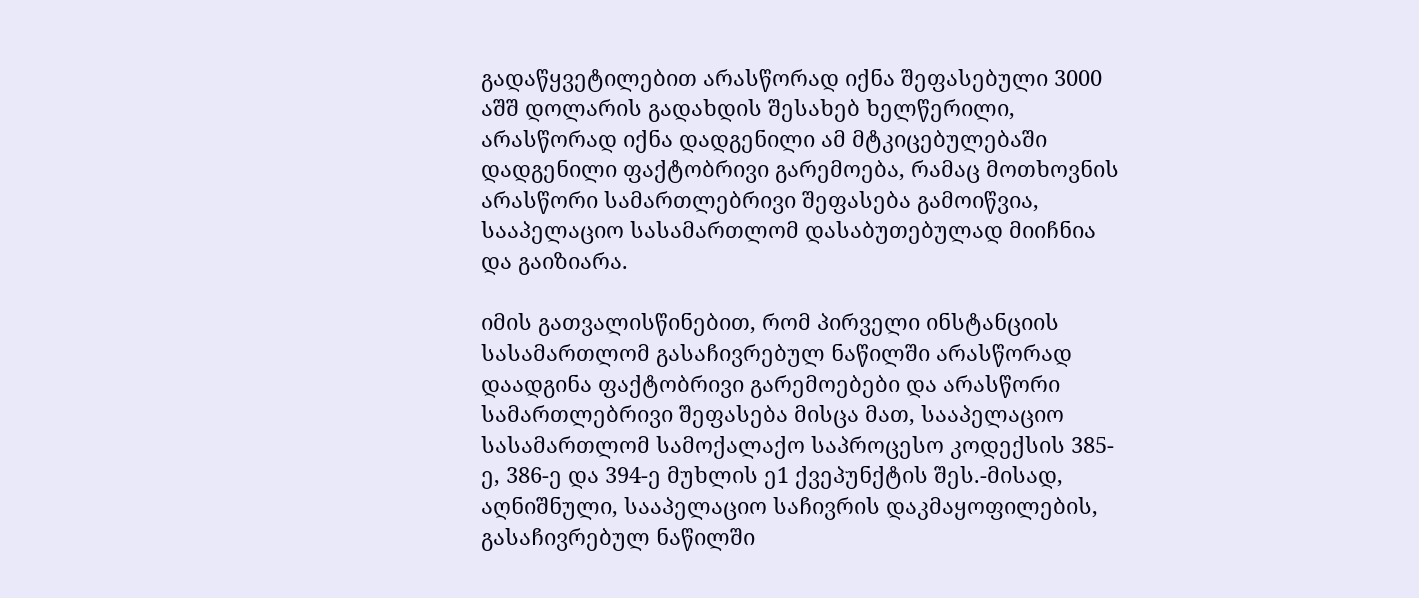გადაწყვეტილებით არასწორად იქნა შეფასებული 3000 აშშ დოლარის გადახდის შესახებ ხელწერილი, არასწორად იქნა დადგენილი ამ მტკიცებულებაში დადგენილი ფაქტობრივი გარემოება, რამაც მოთხოვნის არასწორი სამართლებრივი შეფასება გამოიწვია, სააპელაციო სასამართლომ დასაბუთებულად მიიჩნია და გაიზიარა.

იმის გათვალისწინებით, რომ პირველი ინსტანციის სასამართლომ გასაჩივრებულ ნაწილში არასწორად დაადგინა ფაქტობრივი გარემოებები და არასწორი სამართლებრივი შეფასება მისცა მათ, სააპელაციო სასამართლომ სამოქალაქო საპროცესო კოდექსის 385-ე, 386-ე და 394-ე მუხლის ე1 ქვეპუნქტის შეს.-მისად, აღნიშნული, სააპელაციო საჩივრის დაკმაყოფილების, გასაჩივრებულ ნაწილში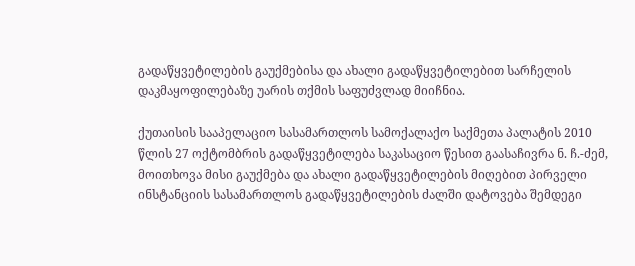გადაწყვეტილების გაუქმებისა და ახალი გადაწყვეტილებით სარჩელის დაკმაყოფილებაზე უარის თქმის საფუძვლად მიიჩნია.

ქუთაისის სააპელაციო სასამართლოს სამოქალაქო საქმეთა პალატის 2010 წლის 27 ოქტომბრის გადაწყვეტილება საკასაციო წესით გაასაჩივრა ნ. ჩ.-ძემ, მოითხოვა მისი გაუქმება და ახალი გადაწყვეტილების მიღებით პირველი ინსტანციის სასამართლოს გადაწყვეტილების ძალში დატოვება შემდეგი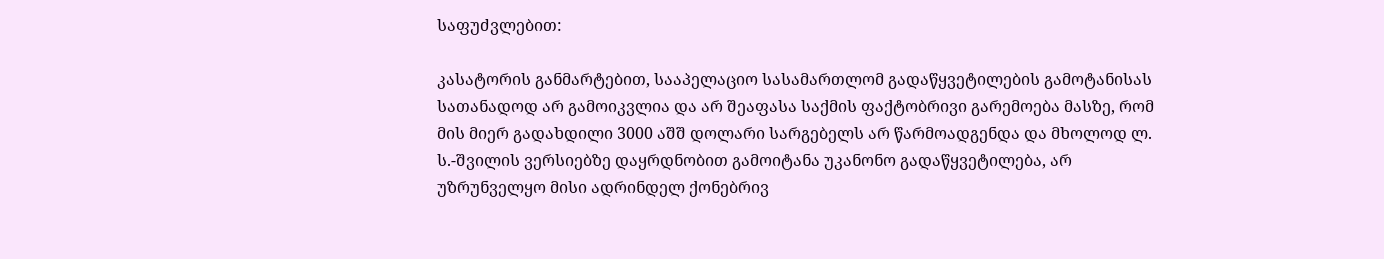საფუძვლებით:

კასატორის განმარტებით, სააპელაციო სასამართლომ გადაწყვეტილების გამოტანისას სათანადოდ არ გამოიკვლია და არ შეაფასა საქმის ფაქტობრივი გარემოება მასზე, რომ მის მიერ გადახდილი 3000 აშშ დოლარი სარგებელს არ წარმოადგენდა და მხოლოდ ლ. ს.-შვილის ვერსიებზე დაყრდნობით გამოიტანა უკანონო გადაწყვეტილება, არ უზრუნველყო მისი ადრინდელ ქონებრივ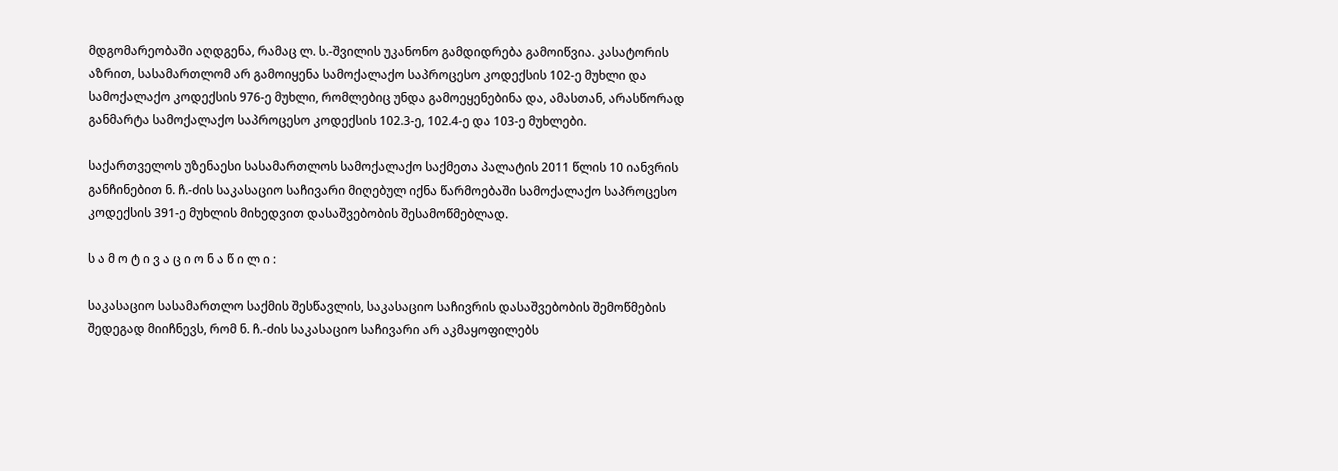მდგომარეობაში აღდგენა, რამაც ლ. ს.-შვილის უკანონო გამდიდრება გამოიწვია. კასატორის აზრით, სასამართლომ არ გამოიყენა სამოქალაქო საპროცესო კოდექსის 102-ე მუხლი და სამოქალაქო კოდექსის 976-ე მუხლი, რომლებიც უნდა გამოეყენებინა და, ამასთან, არასწორად განმარტა სამოქალაქო საპროცესო კოდექსის 102.3-ე, 102.4-ე და 103-ე მუხლები.

საქართველოს უზენაესი სასამართლოს სამოქალაქო საქმეთა პალატის 2011 წლის 10 იანვრის განჩინებით ნ. ჩ.-ძის საკასაციო საჩივარი მიღებულ იქნა წარმოებაში სამოქალაქო საპროცესო კოდექსის 391-ე მუხლის მიხედვით დასაშვებობის შესამოწმებლად.

ს ა მ ო ტ ი ვ ა ც ი ო ნ ა წ ი ლ ი :

საკასაციო სასამართლო საქმის შესწავლის, საკასაციო საჩივრის დასაშვებობის შემოწმების შედეგად მიიჩნევს, რომ ნ. ჩ.-ძის საკასაციო საჩივარი არ აკმაყოფილებს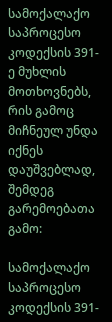სამოქალაქო საპროცესო კოდექსის 391-ე მუხლის მოთხოვნებს, რის გამოც მიჩნეულ უნდა იქნეს დაუშვებლად, შემდეგ გარემოებათა გამო:

სამოქალაქო საპროცესო კოდექსის 391-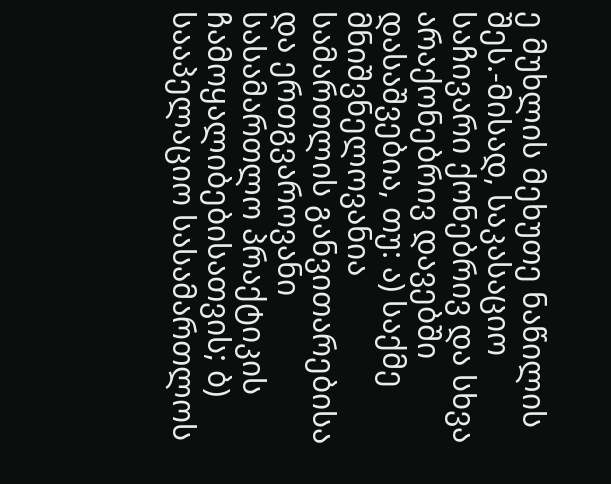ე მუხლის მეხუთე ნაწილის შეს.-მისად, საკასაციო საჩივარი ქონებრივ და სხვა არაქონებრივ დავებში დასაშვებია, თუ: ა) საქმე მნიშვნელოვანია სამართლის განვითარებისა და ერთგვაროვანი სასამართლო პრაქტიკის ჩამოყალიბებისათვის; ბ) სააპელაციო სასამართლოს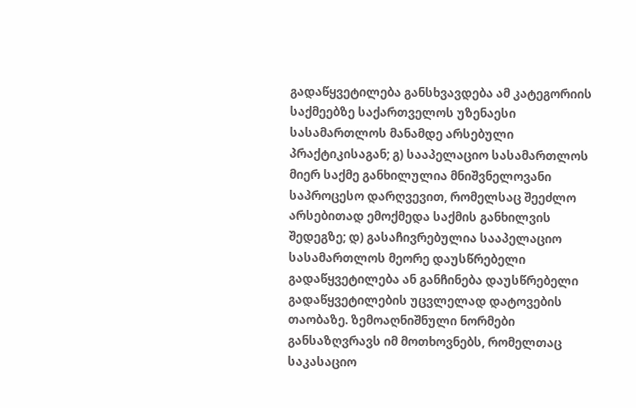გადაწყვეტილება განსხვავდება ამ კატეგორიის საქმეებზე საქართველოს უზენაესი სასამართლოს მანამდე არსებული პრაქტიკისაგან; გ) სააპელაციო სასამართლოს მიერ საქმე განხილულია მნიშვნელოვანი საპროცესო დარღვევით, რომელსაც შეეძლო არსებითად ემოქმედა საქმის განხილვის შედეგზე; დ) გასაჩივრებულია სააპელაციო სასამართლოს მეორე დაუსწრებელი გადაწყვეტილება ან განჩინება დაუსწრებელი გადაწყვეტილების უცვლელად დატოვების თაობაზე. ზემოაღნიშნული ნორმები განსაზღვრავს იმ მოთხოვნებს, რომელთაც საკასაციო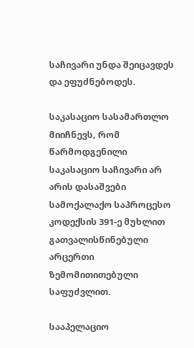საჩივარი უნდა შეიცავდეს და ეფუძნებოდეს.

საკასაციო სასამართლო მიიჩნევს, რომ წარმოდგენილი საკასაციო საჩივარი არ არის დასაშვები სამოქალაქო საპროცესო კოდექსის 391-ე მუხლით გათვალისწინებული არცერთი ზემომითითებული საფუძვლით.

სააპელაციო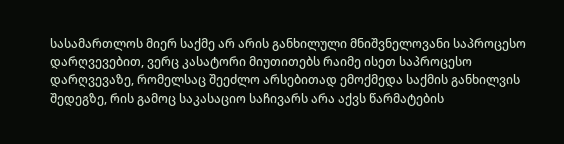სასამართლოს მიერ საქმე არ არის განხილული მნიშვნელოვანი საპროცესო დარღვევებით, ვერც კასატორი მიუთითებს რაიმე ისეთ საპროცესო დარღვევაზე, რომელსაც შეეძლო არსებითად ემოქმედა საქმის განხილვის შედეგზე, რის გამოც საკასაციო საჩივარს არა აქვს წარმატების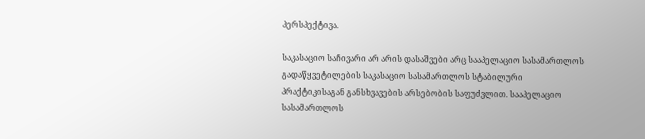პერსპექტივა.

საკასაციო საჩივარი არ არის დასაშვები არც სააპელაციო სასამართლოს გადაწყვეტილების საკასაციო სასამართლოს სტაბილური პრაქტიკისაგან განსხვავების არსებობის საფუძვლით. სააპელაციო სასამართლოს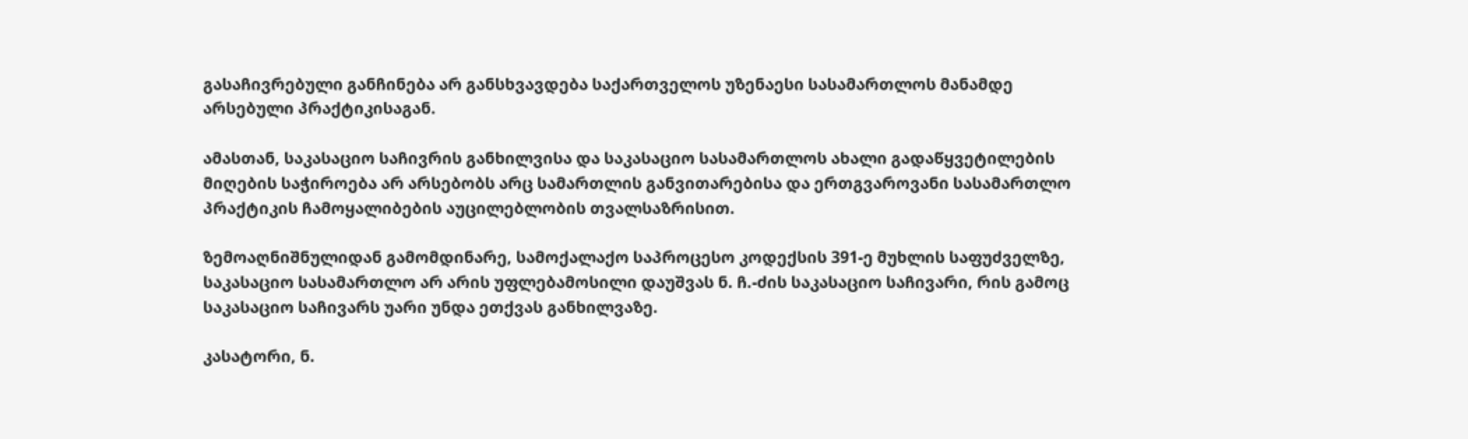გასაჩივრებული განჩინება არ განსხვავდება საქართველოს უზენაესი სასამართლოს მანამდე არსებული პრაქტიკისაგან.

ამასთან, საკასაციო საჩივრის განხილვისა და საკასაციო სასამართლოს ახალი გადაწყვეტილების მიღების საჭიროება არ არსებობს არც სამართლის განვითარებისა და ერთგვაროვანი სასამართლო პრაქტიკის ჩამოყალიბების აუცილებლობის თვალსაზრისით.

ზემოაღნიშნულიდან გამომდინარე, სამოქალაქო საპროცესო კოდექსის 391-ე მუხლის საფუძველზე, საკასაციო სასამართლო არ არის უფლებამოსილი დაუშვას ნ. ჩ.-ძის საკასაციო საჩივარი, რის გამოც საკასაციო საჩივარს უარი უნდა ეთქვას განხილვაზე.

კასატორი, ნ.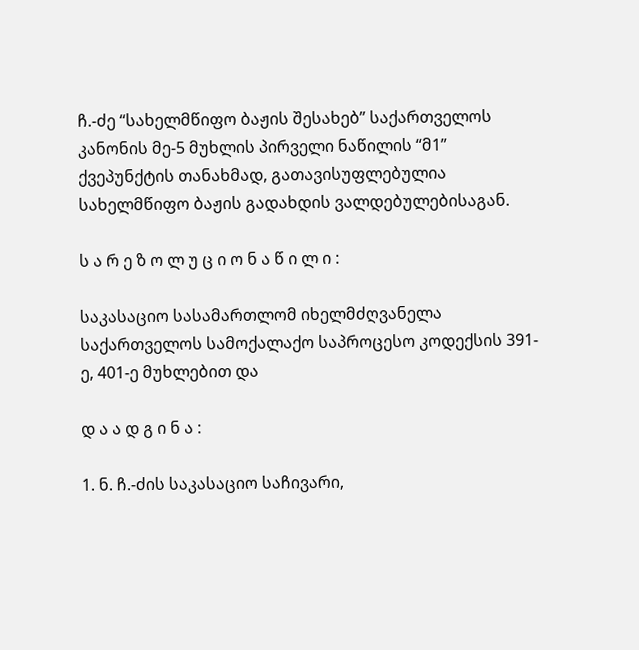ჩ.-ძე “სახელმწიფო ბაჟის შესახებ” საქართველოს კანონის მე-5 მუხლის პირველი ნაწილის “მ1” ქვეპუნქტის თანახმად, გათავისუფლებულია სახელმწიფო ბაჟის გადახდის ვალდებულებისაგან.

ს ა რ ე ზ ო ლ უ ც ი ო ნ ა წ ი ლ ი :

საკასაციო სასამართლომ იხელმძღვანელა საქართველოს სამოქალაქო საპროცესო კოდექსის 391-ე, 401-ე მუხლებით და

დ ა ა დ გ ი ნ ა :

1. ნ. ჩ.-ძის საკასაციო საჩივარი,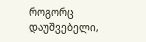როგორც დაუშვებელი,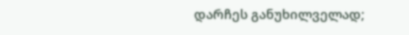დარჩეს განუხილველად;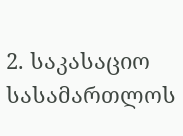2. საკასაციო სასამართლოს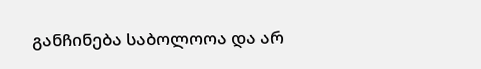განჩინება საბოლოოა და არ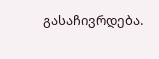გასაჩივრდება.